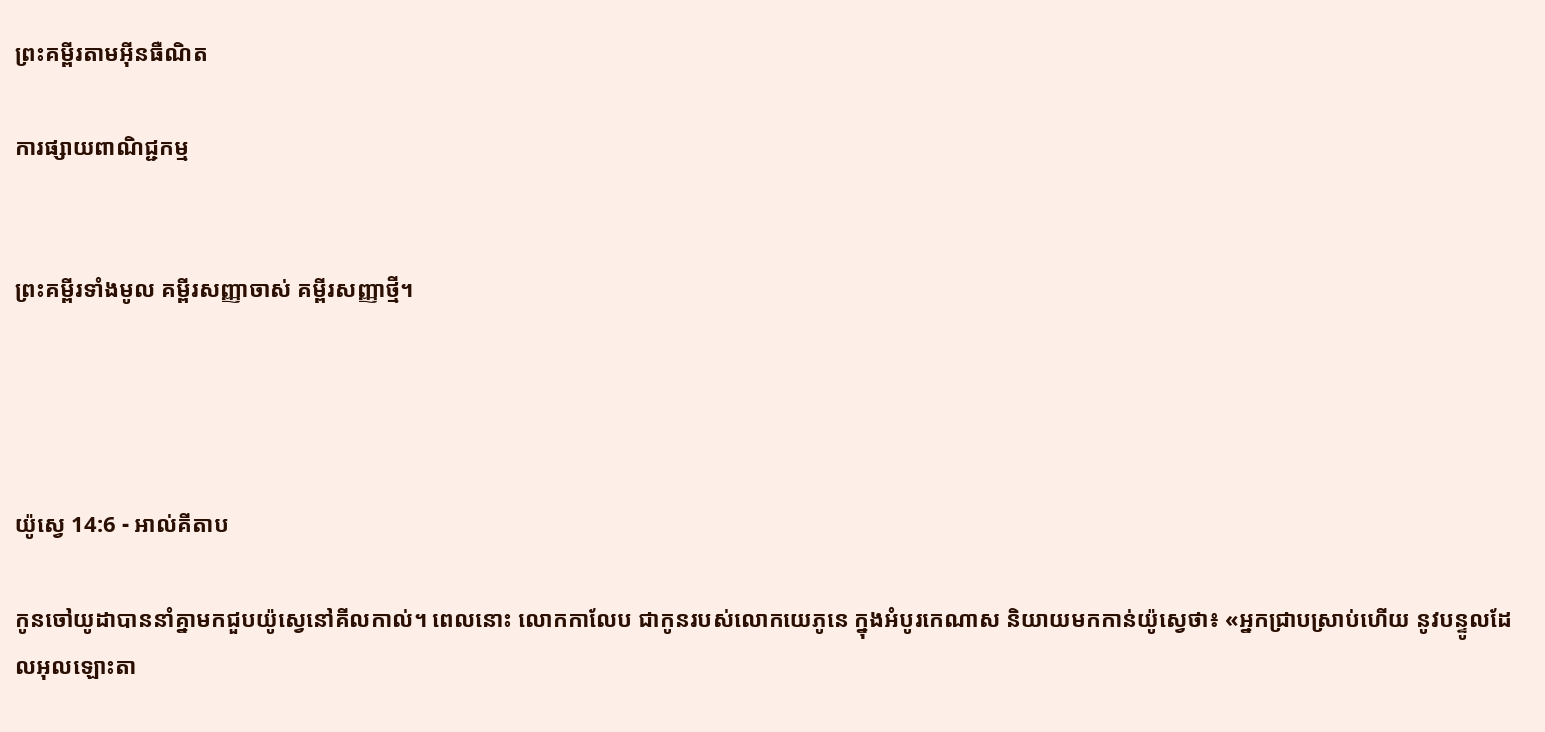ព្រះគម្ពីរតាមអ៊ីនធឺណិត

ការផ្សាយពាណិជ្ជកម្ម


ព្រះគម្ពីរទាំងមូល គម្ពីរសញ្ញាចាស់ គម្ពីរសញ្ញាថ្មី។




យ៉ូស្វេ 14:6 - អាល់គីតាប

កូនចៅយូដាបាននាំគ្នាមកជួបយ៉ូស្វេនៅគីល‌កាល់។ ពេលនោះ លោកកាលែប ជាកូនរបស់លោកយេ‌ភូនេ ក្នុងអំបូរកេណាស និយាយមកកាន់យ៉ូស្វេថា៖ «អ្នកជ្រាបស្រាប់ហើយ នូវបន្ទូលដែលអុលឡោះ‌តា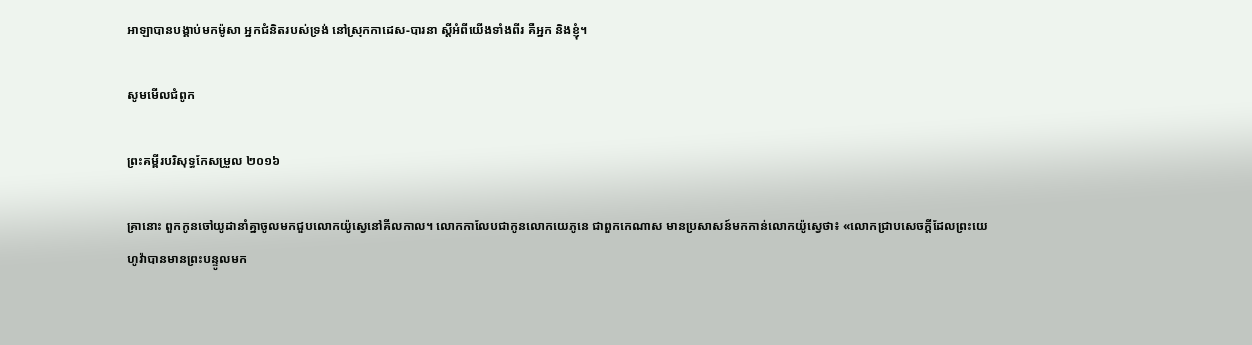អាឡាបានបង្គាប់មកម៉ូសា អ្នកជំនិតរបស់ទ្រង់ នៅស្រុកកាដេស-បារនា ស្តីអំពីយើងទាំងពីរ គឺអ្នក និងខ្ញុំ។

សូមមើលជំពូក

ព្រះគម្ពីរបរិសុទ្ធកែសម្រួល ២០១៦

គ្រានោះ ពួកកូនចៅយូដានាំគ្នាចូលមកជួបលោកយ៉ូស្វេនៅគីល‌កាល។ លោកកាលែបជាកូនលោកយេភូនេ ជាពួកកេណាស មានប្រសាសន៍មកកាន់លោកយ៉ូស្វេថា៖ «លោកជ្រាបសេចក្ដីដែលព្រះ‌យេហូវ៉ាបានមានព្រះ‌បន្ទូលមក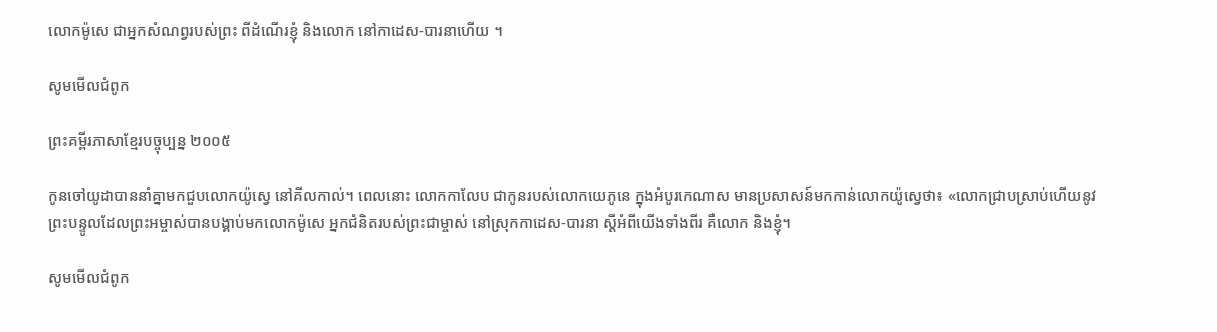លោកម៉ូសេ ជាអ្នកសំណព្វរបស់ព្រះ ពីដំណើរខ្ញុំ និងលោក នៅកាដេស-បារនាហើយ ។

សូមមើលជំពូក

ព្រះគម្ពីរភាសាខ្មែរបច្ចុប្បន្ន ២០០៥

កូនចៅយូដាបាននាំគ្នាមកជួបលោកយ៉ូស្វេ នៅគីល‌កាល់។ ពេលនោះ លោកកាលែប ជាកូនរបស់លោកយេ‌ភូនេ ក្នុងអំបូរកេណាស មានប្រសាសន៍មកកាន់លោកយ៉ូស្វេថា៖ «លោកជ្រាបស្រាប់ហើយនូវព្រះ‌បន្ទូលដែលព្រះ‌អម្ចាស់បានបង្គាប់មកលោកម៉ូសេ អ្នកជំនិតរបស់ព្រះ‌ជាម្ចាស់ នៅស្រុកកាដេស-បារនា ស្ដីអំពីយើងទាំងពីរ គឺលោក និងខ្ញុំ។

សូមមើលជំពូក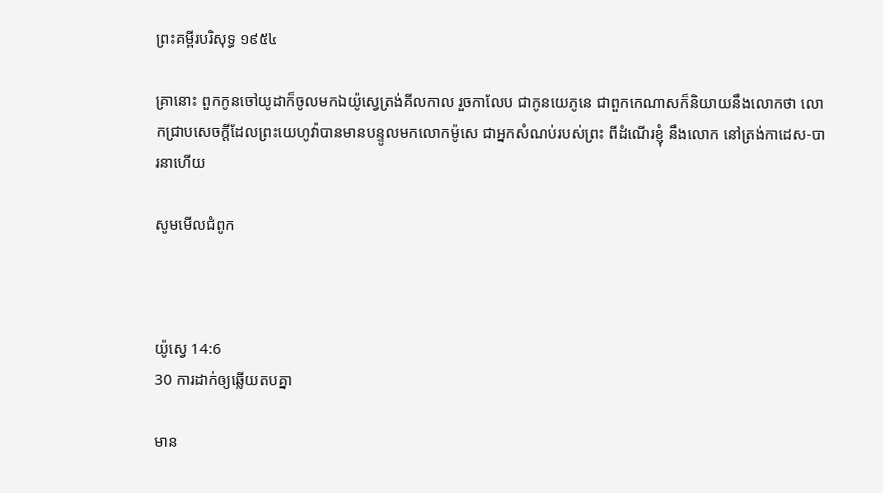ព្រះគម្ពីរបរិសុទ្ធ ១៩៥៤

គ្រានោះ ពួកកូនចៅយូដាក៏ចូលមកឯយ៉ូស្វេត្រង់គីល‌កាល រួចកាលែប ជាកូនយេភូនេ ជាពួកកេណាសក៏និយាយនឹងលោកថា លោកជ្រាបសេចក្ដីដែលព្រះ‌យេហូវ៉ាបានមានបន្ទូលមកលោកម៉ូសេ ជាអ្នកសំណប់របស់ព្រះ ពីដំណើរខ្ញុំ នឹងលោក នៅត្រង់កាដេស-បារនាហើយ

សូមមើលជំពូក



យ៉ូស្វេ 14:6
30 ការដាក់ឲ្យឆ្លើយតបគ្នា

មាន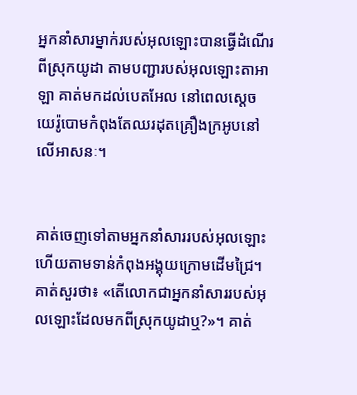អ្នកនាំសារម្នាក់របស់អុលឡោះបានធ្វើដំណើរពីស្រុកយូដា តាមបញ្ជារបស់អុលឡោះ‌តាអាឡា គាត់មកដល់បេត‌អែល នៅពេលស្តេចយេរ៉ូ‌បោមកំពុងតែឈរដុតគ្រឿងក្រអូបនៅលើអាសនៈ។


គាត់ចេញទៅតាមអ្នកនាំសាររបស់អុលឡោះ ហើយតាមទាន់កំពុងអង្គុយក្រោមដើមជ្រៃ។ គាត់សួរថា៖ «តើលោកជាអ្នកនាំសាររបស់អុលឡោះដែលមកពីស្រុកយូដាឬ?»។ គាត់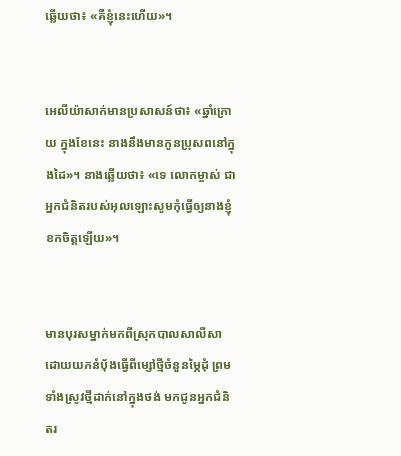ឆ្លើយថា៖ «គឺខ្ញុំនេះហើយ»។


អេលី‌យ៉ាសាក់មានប្រសាសន៍ថា៖ «ឆ្នាំក្រោយ ក្នុងខែនេះ នាងនឹងមានកូនប្រុសពនៅក្នុងដៃ»។ នាងឆ្លើយថា៖ «ទេ លោកម្ចាស់ ជាអ្នកជំនិតរបស់អុលឡោះសូមកុំធ្វើឲ្យនាងខ្ញុំខកចិត្តឡើយ»។


មានបុរសម្នាក់មកពីស្រុកបាលសាលី‌សា ដោយយកនំបុ័ងធ្វើពីម្សៅថ្មីចំនួនម្ភៃដុំ ព្រមទាំងស្រូវថ្មីដាក់នៅក្នុងថង់ មកជូនអ្នកជំនិតរ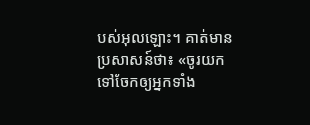បស់អុលឡោះ។ គាត់មានប្រសាសន៍ថា៖ «ចូរយកទៅចែកឲ្យអ្នកទាំង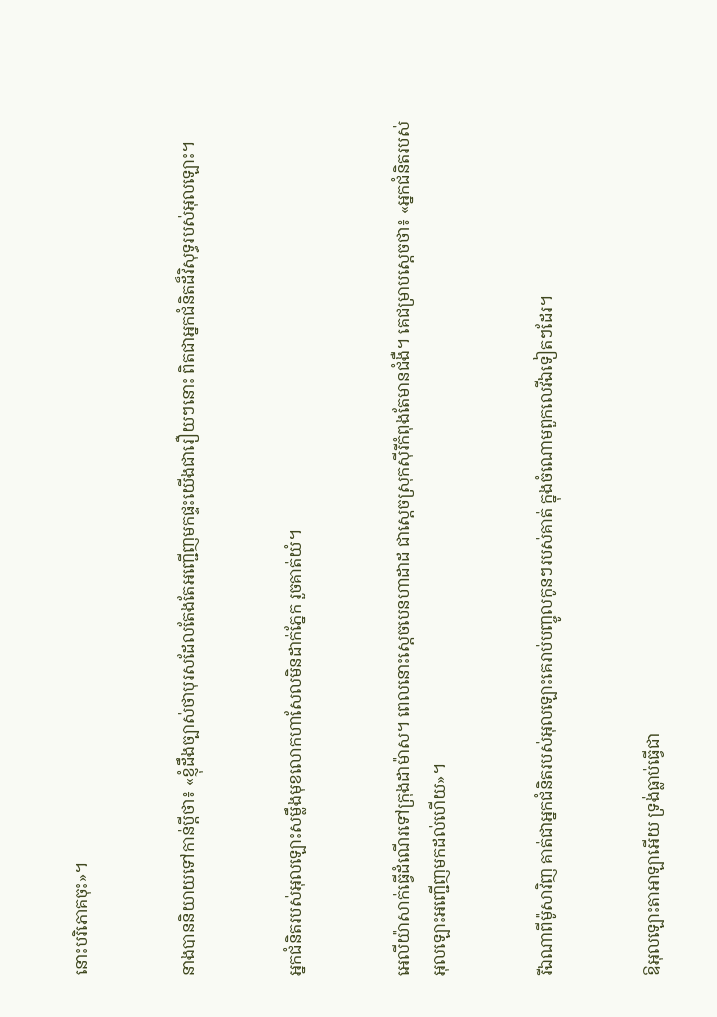នោះបរិភោគចុះ»។


នាងបាននិយាយទៅកាន់ប្ដីថា៖ «ខ្ញុំដឹងច្បាស់ថាបុរសដែលតែងតែអញ្ជើញមកផ្ទះយើងជារឿយៗនោះ ពិតជាអ្នកជំនិតដ៏‌វិសុទ្ធរបស់អុលឡោះ។


អ្នកជំនិតរបស់អុលឡោះសម្លឹងមុខលោកហាសែលមិនដាក់ភ្នែក រួចគាត់យំ។


អេលី‌យ៉ាសាក់ធ្វើដំណើរទៅក្រុងដាម៉ាស។ ពេលនោះស្តេចបេនហា‌ដាដ ជាស្តេចស្រុកស៊ីរីកំពុងតែមានជំងឺ។ គេជម្រាបស្តេចថា៖ «អ្នកជំនិតរបស់អុលឡោះអញ្ជើញមកដល់ហើយ»។


រីឯណាពីម៉ូសាវិញ គាត់ជាអ្នកជំនិតរបស់អុលឡោះគេរាប់បញ្ចូលកូនៗរបស់គាត់ ក្នុងចំណោមពួកលេវីឯទៀតៗដែរ។


ឱអុលឡោះ‌តាអាឡាអើយ ទ្រង់ធ្លាប់ធ្វើជា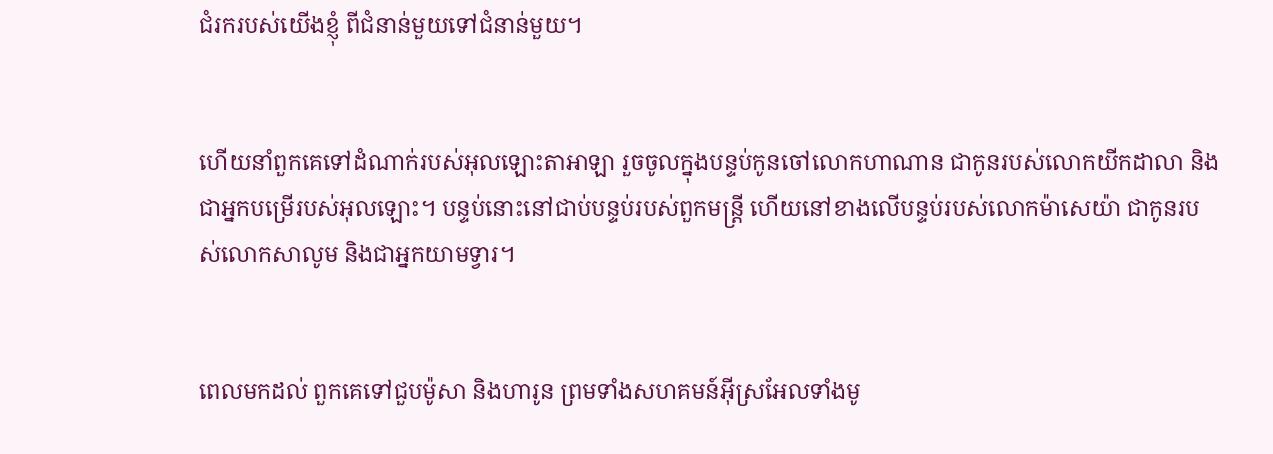ជំរករបស់យើងខ្ញុំ ពីជំនាន់មួយទៅជំនាន់មួយ។


ហើយនាំពួកគេទៅដំណាក់របស់អុលឡោះ‌តាអាឡា រួចចូលក្នុងបន្ទប់កូនចៅលោកហាណាន ជាកូនរបស់លោកយីកដា‌លា និងជាអ្នកបម្រើរបស់អុលឡោះ។ បន្ទប់នោះនៅជាប់បន្ទប់របស់ពួកមន្ត្រី ហើយនៅខាងលើបន្ទប់របស់លោកម៉ាសេ‌យ៉ា ជាកូនរបស់លោកសាលូម និងជាអ្នកយាមទ្វារ។


ពេលមកដល់ ពួកគេទៅជួបម៉ូសា និងហារូន ព្រមទាំងសហគមន៍អ៊ីស្រ‌អែលទាំងមូ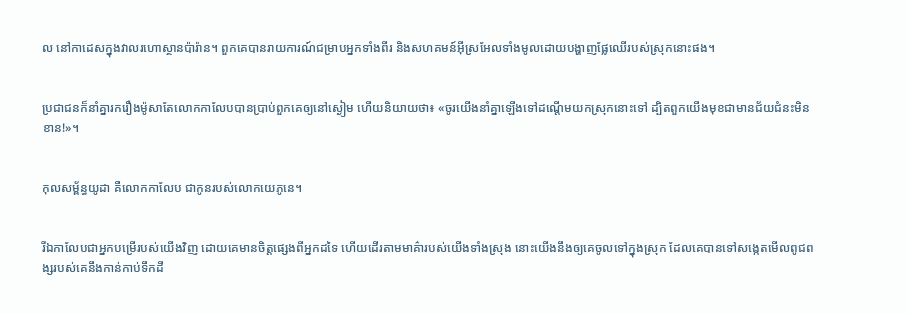ល នៅកាដេសក្នុងវាលរហោ‌ស្ថានប៉ារ៉ាន។ ពួកគេបានរាយការណ៍ជម្រាបអ្នកទាំងពីរ និងសហគមន៍អ៊ីស្រ‌អែលទាំងមូលដោយបង្ហាញផ្លែឈើរបស់ស្រុកនោះផង។


ប្រជា‌ជនក៏នាំគ្នារករឿងម៉ូសាតែលោកកាលែបបានប្រាប់ពួកគេឲ្យនៅស្ងៀម ហើយនិយាយថា៖ «ចូរយើងនាំគ្នាឡើងទៅដណ្តើមយកស្រុកនោះទៅ ដ្បិតពួកយើងមុខជាមានជ័យជំនះមិនខាន!»។


កុល‌សម្ព័ន្ធយូដា គឺលោកកាលែប ជាកូនរបស់លោកយេភូនេ។


រីឯកាលែបជាអ្នកបម្រើរបស់យើងវិញ ដោយគេមានចិត្តផ្សេងពីអ្នកដទៃ ហើយដើរតាមមាគ៌ារបស់យើងទាំងស្រុង នោះយើងនឹងឲ្យគេចូលទៅក្នុងស្រុក ដែលគេបានទៅសង្កេតមើលពូជ‌ពង្សរបស់គេនឹងកាន់កាប់ទឹកដី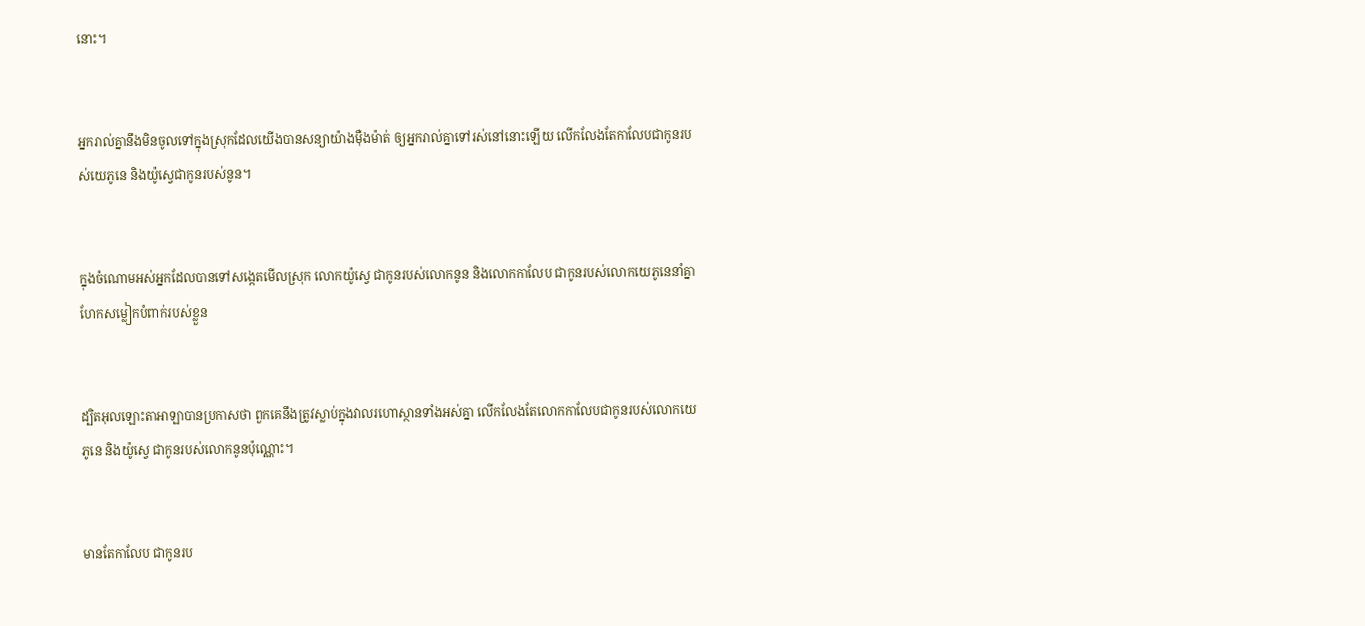នោះ។


អ្នករាល់គ្នានឹងមិនចូលទៅក្នុងស្រុកដែលយើងបានសន្យាយ៉ាងម៉ឺងម៉ាត់ ឲ្យអ្នករាល់គ្នាទៅរស់នៅនោះឡើយ លើកលែងតែកាលែបជាកូនរបស់យេភូនេ និងយ៉ូស្វេជាកូនរបស់នូន។


ក្នុងចំណោមអស់អ្នកដែលបានទៅសង្កេតមើលស្រុក លោកយ៉ូស្វេ ជាកូនរបស់លោកនូន និងលោកកាលែប ជាកូនរបស់លោកយេភូនេនាំគ្នាហែកសម្លៀកបំពាក់របស់ខ្លួន


ដ្បិតអុលឡោះ‌តាអាឡាបានប្រកាសថា ពួកគេនឹងត្រូវស្លាប់ក្នុងវាលរហោ‌ស្ថានទាំងអស់គ្នា លើកលែងតែលោកកាលែបជាកូនរបស់លោកយេភូនេ និងយ៉ូស្វេ ជាកូនរបស់លោកនូនប៉ុណ្ណោះ។


មានតែកាលែប ជាកូនរប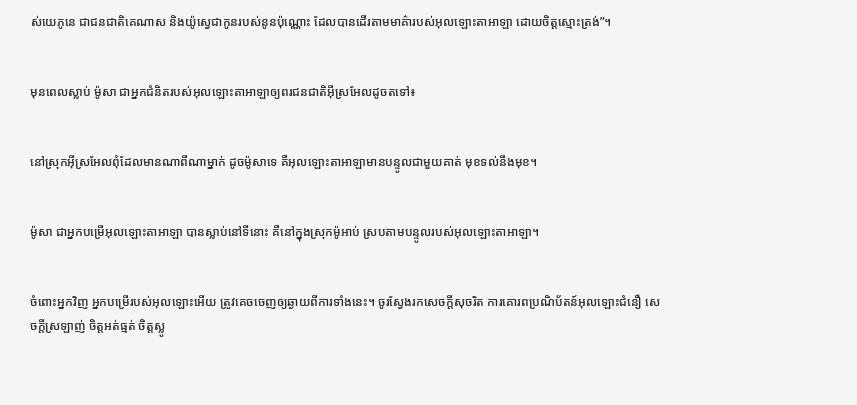ស់យេភូនេ ជាជន‌ជាតិគេណាស និងយ៉ូស្វេជាកូនរបស់នូនប៉ុណ្ណោះ ដែលបានដើរតាមមាគ៌ារបស់អុលឡោះ‌តាអាឡា ដោយចិត្តស្មោះត្រង់”។


មុនពេលស្លាប់ ម៉ូសា ជាអ្នកជំនិតរបស់អុលឡោះ‌តាអាឡាឲ្យពរជន‌ជាតិអ៊ីស្រ‌អែលដូចតទៅ៖


នៅស្រុកអ៊ីស្រ‌អែលពុំដែលមានណាពីណាម្នាក់ ដូចម៉ូសាទេ គឺអុលឡោះ‌តាអាឡាមានបន្ទូលជាមួយគាត់ មុខទល់នឹងមុខ។


ម៉ូសា ជាអ្នកបម្រើអុលឡោះ‌តាអាឡា បានស្លាប់នៅទីនោះ គឺនៅក្នុងស្រុកម៉ូអាប់ ស្របតាមបន្ទូលរបស់អុលឡោះ‌តាអាឡា។


ចំពោះអ្នកវិញ អ្នកបម្រើរបស់អុលឡោះអើយ ត្រូវគេចចេញឲ្យឆ្ងាយពីការទាំងនេះ។ ចូរស្វែងរកសេចក្ដីសុចរិត ការគោរពប្រណិ‌ប័តន៍អុលឡោះជំនឿ សេចក្ដីស្រឡាញ់ ចិត្ដអត់‌ធ្មត់ ចិត្ដស្លូ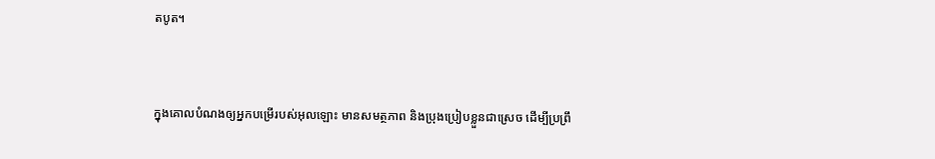តបូត។


ក្នុងគោលបំណងឲ្យអ្នកបម្រើរបស់អុលឡោះ មានសមត្ថភាព និងប្រុងប្រៀបខ្លួនជាស្រេច ដើម្បីប្រព្រឹ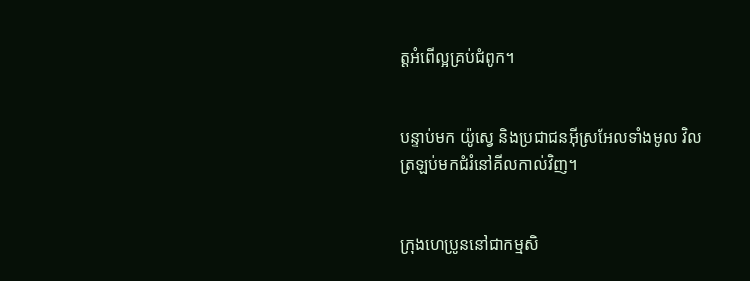ត្ដអំពើល្អគ្រប់ជំពូក។


បន្ទាប់មក យ៉ូស្វេ និងប្រជា‌ជនអ៊ីស្រ‌អែលទាំងមូល វិលត្រឡប់មកជំរំនៅគីល‌កាល់វិញ។


ក្រុងហេប្រូននៅជាកម្ម‌សិ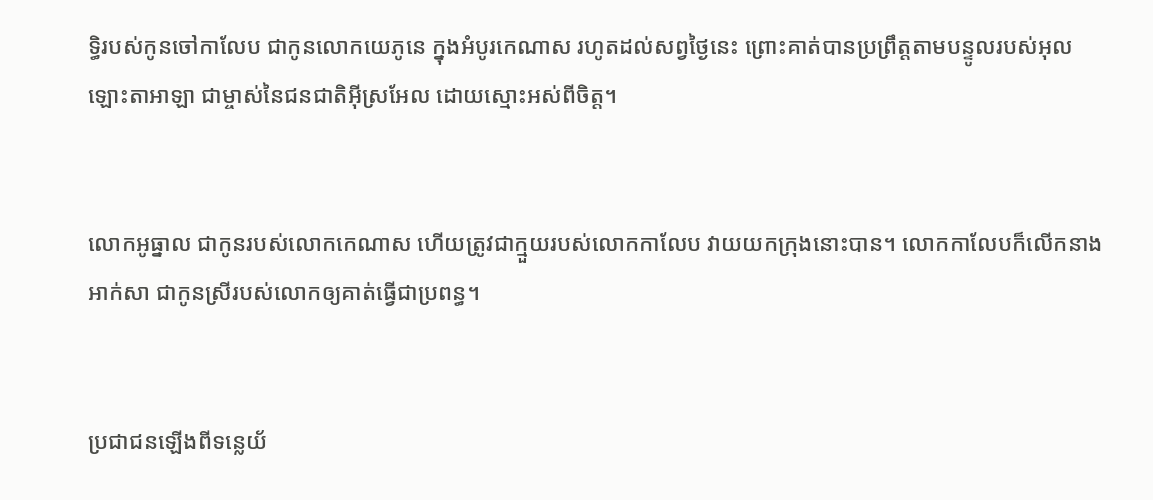ទ្ធិរបស់កូនចៅកាលែប ជាកូនលោកយេ‌ភូនេ ក្នុងអំបូរកេណាស រហូតដល់សព្វថ្ងៃនេះ ព្រោះគាត់បានប្រព្រឹត្តតាមបន្ទូលរបស់អុលឡោះ‌តាអាឡា ជាម្ចាស់នៃជន‌ជាតិអ៊ីស្រ‌អែល ដោយស្មោះអស់ពីចិត្ត។


លោកអូធ្នាល ជាកូនរបស់លោកកេណាស ហើយត្រូវជាក្មួយរបស់លោកកាលែប វាយយកក្រុងនោះបាន។ លោកកាលែបក៏លើកនាងអាក់‌សា ជាកូនស្រីរបស់លោកឲ្យគាត់ធ្វើជាប្រពន្ធ។


ប្រជា‌ជនឡើងពីទន្លេយ័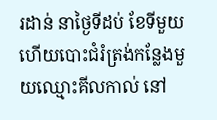រដាន់ នាថ្ងៃទីដប់ ខែទីមួយ ហើយបោះជំរំត្រង់កន្លែងមួយឈ្មោះគីល‌កាល់ នៅ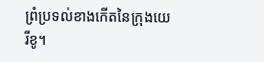ព្រំប្រទល់ខាងកើតនៃក្រុងយេរីខូ។